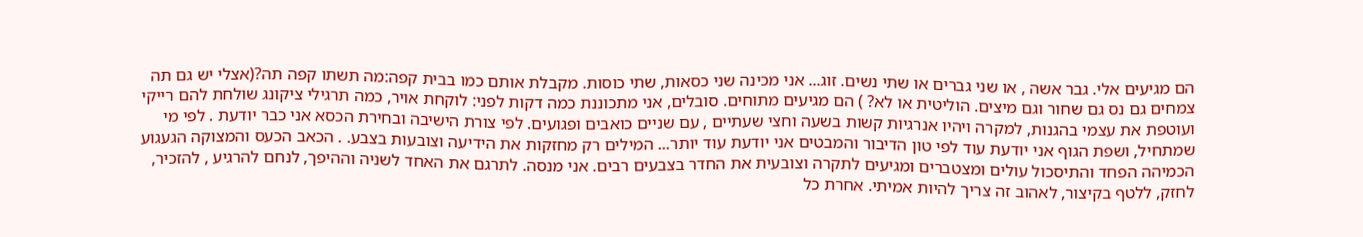הם מגיעים אלי. גבר אשה , או שני גברים או שתי נשים. זוג... אני מכינה שני כסאות, שתי כוסות. מקבלת אותם כמו בבית קפה:מה תשתו קפה תה?(אצלי יש גם תה צמחים גם נס גם שחור וגם מיצים. הוליטית או לא? ) הם מגיעים מתוחים. סובלים, אני מתכוננת כמה דקות לפני: לוקחת אויר, כמה תרגילי ציקונג שולחת להם רייקי ועוטפת את עצמי בהגנות, למקרה ויהיו אנרגיות קשות בשעה וחצי שעתיים , עם שניים כואבים ופגועים. לפי צורת הישיבה ובחירת הכסא אני כבר יודעת . לפי מי שמתחיל, ושפת הגוף אני יודעת עוד לפי טון הדיבור והמבטים אני יודעת עוד יותר... המילים רק מחזקות את הידיעה וצובעות בצבע. . הכאב הכעס והמצוקה הגעגוע הכמיהה הפחד והתיסכול עולים ומצטברים ומגיעים לתקרה וצובעית את החדר בצבעים רבים. אני מנסה. לתרגם את האחד לשניה וההיפך, לנחם להרגיע , להזכיר, לחזק, ללטף בקיצור, לאהוב זה צריך להיות אמיתי. אחרת כל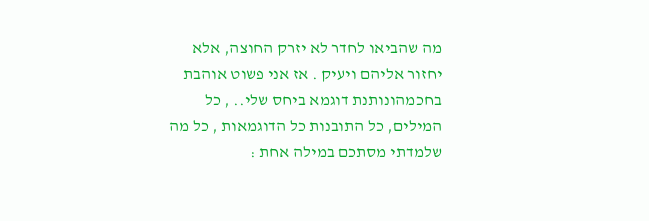מה שהביאו לחדר לא יזרק החוצה, אלא יחזור אליהם ויעיק . אז אני פשוט אוהבת בחכמהונותנת דוגמא ביחס שלי.. , כל המילים, כל התובנות כל הדוגמאות , כל מה שלמדתי מסתכם במילה אחת :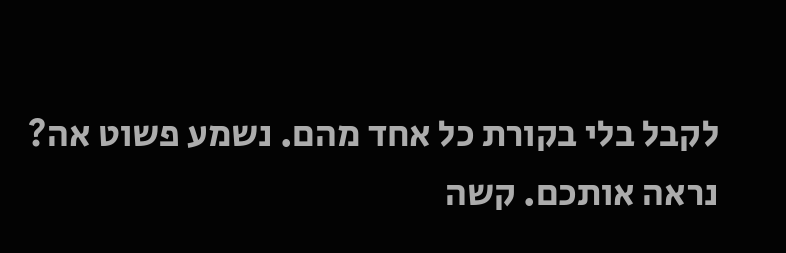לקבל בלי בקורת כל אחד מהם. נשמע פשוט אה? נראה אותכם. קשה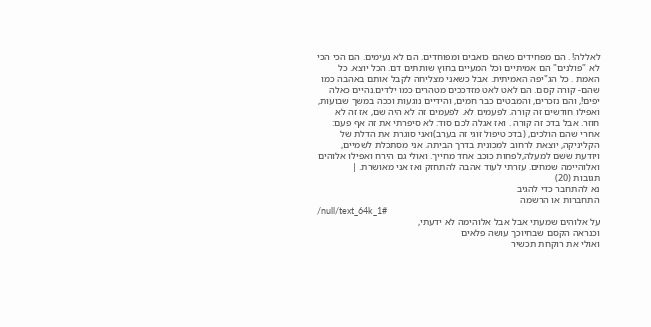לאללה! . הם מפחידים כשהם כואבים ומפוחדים. הם לא נעימים. הם הכי הכי לא "פולנים" הם אמיתיים וכל המעיים בחוץ שותתים דם. הכל יוצא. כל האמת . כל הג"יפה האמיתית. אבל כשאני מצליחה לקבל אותם באהבה כמו שהם- קורה קסם. הם לאט לאט מזדככים מטהרים כמו ילדים.נהיים כאלה יפים!, והם נזכרים, והמבטים כבר חמים, והידיים נוגעות וככה במשך שבועות, ואפילו חודשים זה קורה. לפעמים לא. לפעמים זה לא היה שם, אז זה לא חוזר. אבל בדכ זה קורה . ואז אגלה לכם סוד: לא סיפרתי את זה אף פעם: אחרי שהם הולכים, (בדכ טיפול זוגי זה בערב)ואני סוגרת את הדלת של הקליניקה, יוצאת לרחוב למכונית בדרך הביתה. אני מסתכלת לשמיים, ויודעת ששם למעלה,לפחות כוכב אחד מחייך. ואולי גם הירח ואפילו אלוהים ואלוהיימה שמחים. עזרתי לעוד אהבה להתחזק ואז אני מאושרת. |
תגובות (20)
נא להתחבר כדי להגיב
התחברות או הרשמה
/null/text_64k_1#
על אלוהים שמעתי אבל אבל אלוהימה לא ידעתי,
וכנראה הקסם שבחיוכך עושה פלאים
ואולי את רוקחת תכשיר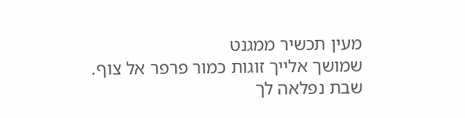מעין תכשיר ממגנט
שמושך אלייך זוגות כמור פרפר אל צוף.
שבת נפלאה לך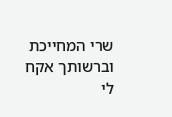שרי המחייכת
וברשותך אקח לי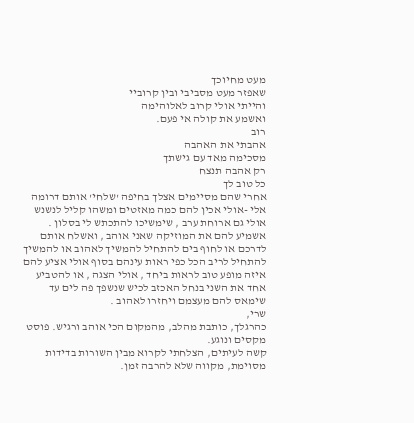מעט מחיוכך
שאפזר מעט מסביבי ובין קרוביי
והייתי אולי קרוב לאלוהימה
ואשמע את קולה אי פעם.
רוב
אהבתי את האהבה
מסכימה מאד עם גישתך
רק אהבה תנצח
כל טוב לך
אחרי שהם מסיימים אצלך בחיפה 'שלחי' אותם דרומה אלי -אולי אכין להם כמה מאזטים ומשהו קליל לנשנש אולי גם ארוחת ערב , שימשיכו להתכתש לי בסלון . אשמיע להם את המוזיקה שאני אוהב , ואשלח אותם לדרכם או לחוף בים להתחיל להמשיך לאהוב או להמשיך להתחיל לריב הכל כפי ראות עינהם בסוף אולי אציע להם איזה מופע טוב לראות ביחד , אולי הצגה , או להטביע אחד את השני בנחל האכזב לכיש שנשפך פה לים עד שימאס להם מעצמם ויחזרו לאהוב .
שרי,
כהרגלך, כותבת מהלב, מהמקום הכי אוהב ורגיש. פוסט מקסים ונוגע.
קשה לעיתים, הצלחתי לקרוא מבין השורות בדידות מסוימת, מקווה שלא להרבה זמן.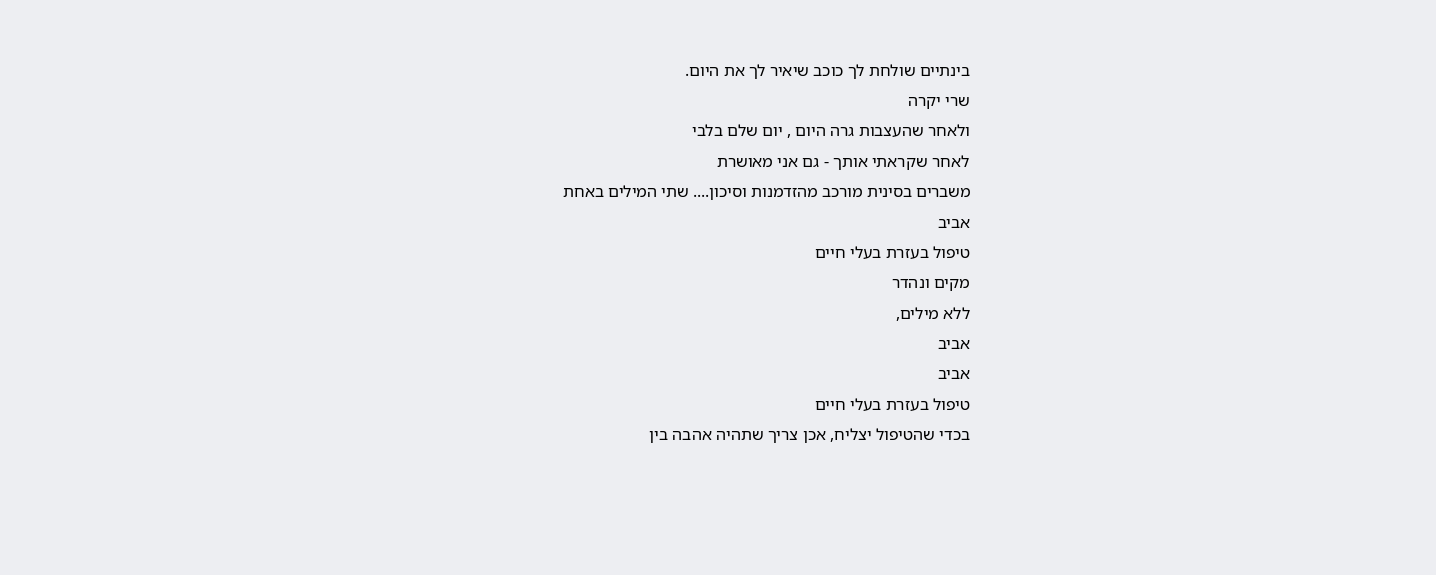בינתיים שולחת לך כוכב שיאיר לך את היום.
שרי יקרה
ולאחר שהעצבות גרה היום , יום שלם בלבי
לאחר שקראתי אותך - גם אני מאושרת
משברים בסינית מורכב מהזדמנות וסיכון.... שתי המילים באחת
אביב
טיפול בעזרת בעלי חיים
מקים ונהדר
ללא מילים,
אביב
אביב
טיפול בעזרת בעלי חיים
בכדי שהטיפול יצליח, אכן צריך שתהיה אהבה בין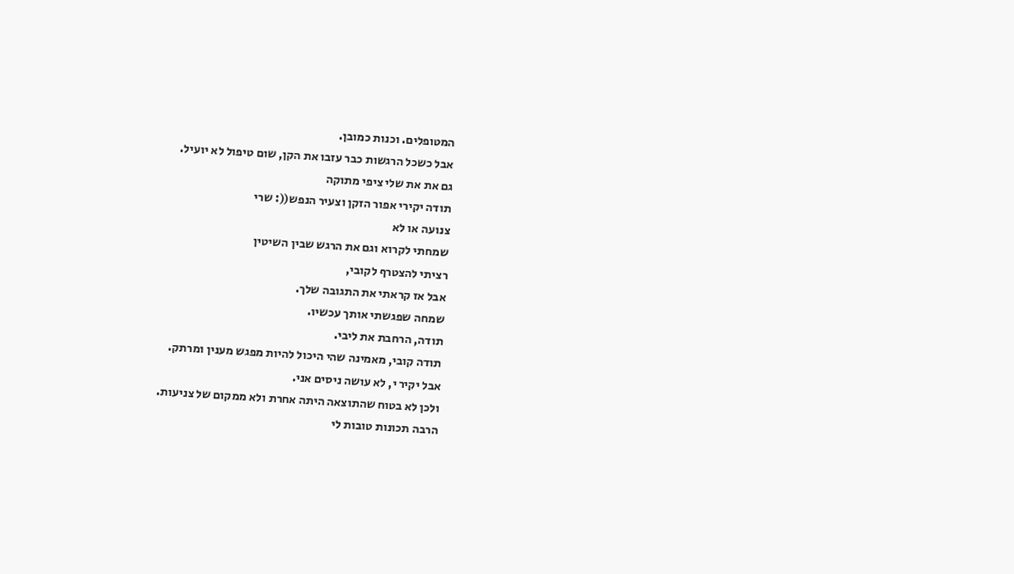המטופלים. וכנות כמובן.
אבל כשכל הרגשות כבר עזבו את הקן, שום טיפול לא יועיל.
גם את את שלי ציפי מתוקה
תודה יקירי אפור הזקן וצעיר הנפש((: שרי
צנועה או לא
שמחתי לקרוא וגם את הרגש שבין השיטין
רציתי להצטרף לקובי,
אבל אז קראתי את התגובה שלך.
שמחה שפגשתי אותך עכשיו.
תודה, הרחבת את ליבי.
תודה קובי, מאמינה שהי היכול להיות מפגש מענין ומרתק.
אבל יקיר י, לא עושה ניסים אני.
ולכן לא בטוח שהתוצאה היתה אחרת ולא ממקום של צניעות.
הרבה תכונות טובות לי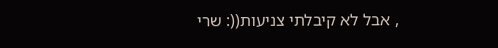, אבל לא קיבלתי צניעות((: שרי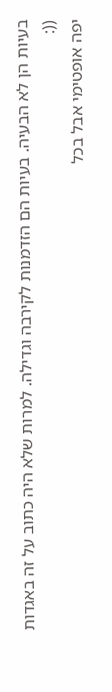בעיות הן לא הבעיה. בעיות הם הזדמנות לקירבה וגדילה. למרות שלא היה כתוב על זה באגדות ((:
יפה אופטימי אבל בכל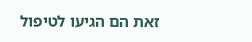זאת הם הגיעו לטיפול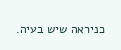כניראה שיש בעיה.